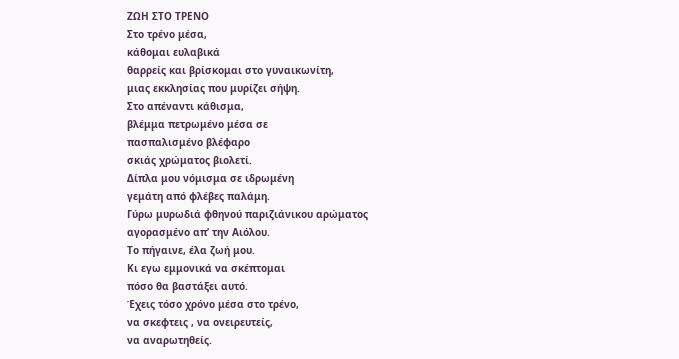ΖΩΗ ΣΤΟ ΤΡΕΝΟ
Στο τρένο μέσα,
κάθομαι ευλαβικά
θαρρείς και βρίσκομαι στο γυναικωνίτη,
μιας εκκλησίας που μυρίζει σήψη.
Στο απέναντι κάθισμα,
βλέμμα πετρωμένο μέσα σε
πασπαλισμένο βλέφαρο
σκιάς χρώματος βιολετί.
Δίπλα μου νόμισμα σε ιδρωμένη
γεμάτη από φλέβες παλάμη.
Γύρω μυρωδιά φθηνού παριζιάνικου αρώματος
αγορασμένο απ’ την Αιόλου.
Το πήγαινε, έλα ζωή μου.
Κι εγω εμμονικά να σκέπτομαι
πόσο θα βαστάξει αυτό.
Έχεις τόσο χρόνο μέσα στο τρένο,
να σκεφτεις , να ονειρευτείς,
να αναρωτηθείς.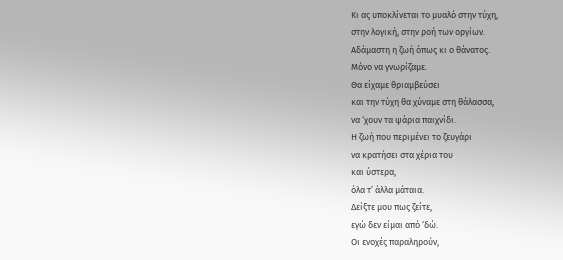Κι ας υποκλίνεται το μυαλό στην τύχη,
στην λογική, στην ροή των οργίων.
Αδάμαστη η ζωή όπως κι ο θάνατος.
Μόνο να γνωρίζαμε.
Θα είχαμε θριαμβεύσει
και την τύχη θα χύναμε στη θάλασσα,
να ‘χουν τα ψάρια παιχνίδι.
Η ζωή που περιμένει το ζευγάρι
να κρατήσει στα χέρια του
και ύστερα,
όλα τ’ άλλα μάταια.
Δείξτε μου πως ζείτε,
εγώ δεν είμαι από ‘δώ.
Οι ενοχές παραληρούν,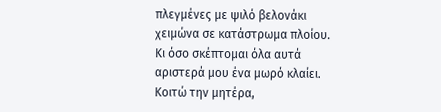πλεγμένες με ψιλό βελονάκι
χειμώνα σε κατάστρωμα πλοίου.
Κι όσο σκέπτομαι όλα αυτά
αριστερά μου ένα μωρό κλαίει.
Κοιτώ την μητέρα,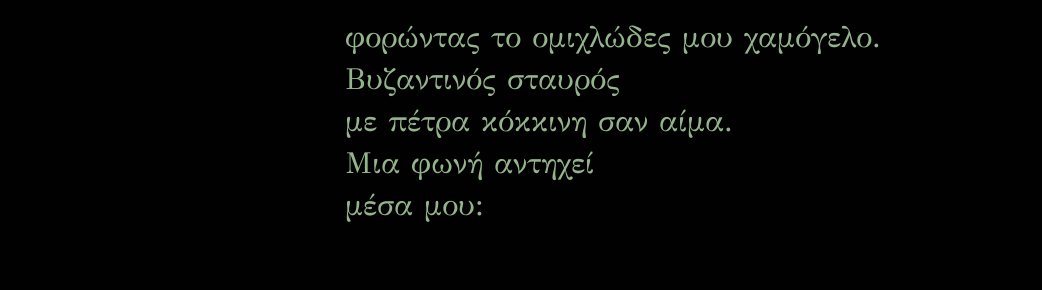φορώντας το ομιχλώδες μου χαμόγελο.
Βυζαντινός σταυρός
με πέτρα κόκκινη σαν αίμα.
Μια φωνή αντηχεί
μέσα μου: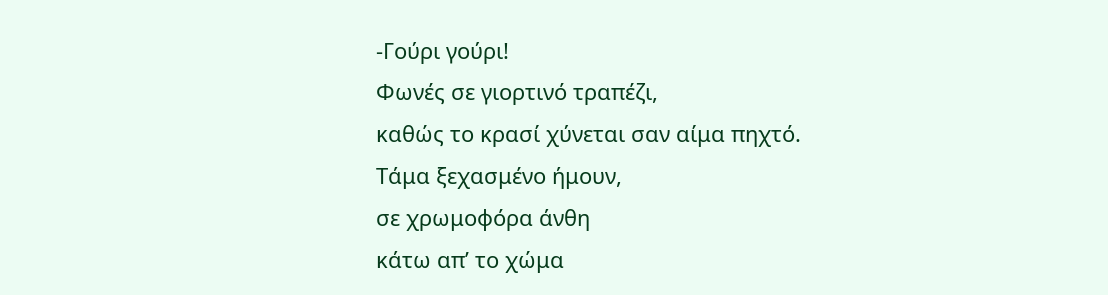-Γούρι γούρι!
Φωνές σε γιορτινό τραπέζι,
καθώς το κρασί χύνεται σαν αίμα πηχτό.
Τάμα ξεχασμένο ήμουν,
σε χρωμοφόρα άνθη
κάτω απ’ το χώμα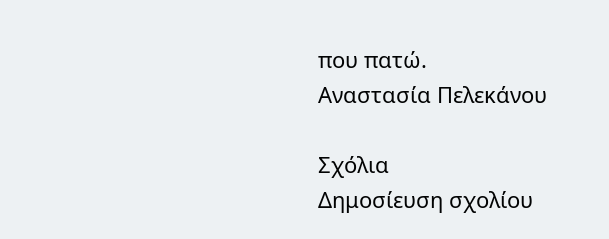που πατώ.
Αναστασία Πελεκάνου

Σχόλια
Δημοσίευση σχολίου